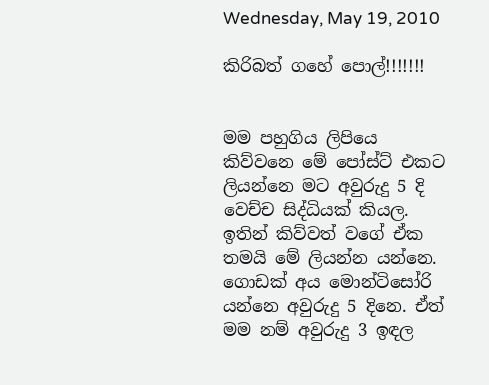Wednesday, May 19, 2010

කිරිබත් ගහේ පොල්!!!!!!!


මම පහුගිය ලිපියෙ කිව්වනෙ මේ පෝස්ට් එකට ලියන්නෙ මට අවුරුදු 5 දි වෙච්ච සිද්ධියක් කියල. ඉතින් කිව්වත් වගේ ඒක තමයි මේ ලියන්න යන්නෙ.
ගොඩක් අය මොන්ටිසෝරි යන්නෙ අවුරුදු 5 දිනෙ. ඒත් මම නම් අවුරුදු 3 ඉඳල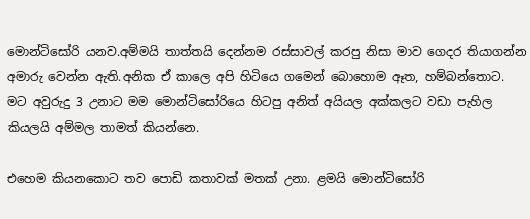මොන්ටිසෝරි යනව.අම්මයි තාත්තයි දෙන්නම රස්සාවල් කරපු නිසා මාව ගෙදර තියාගන්න අමාරු වෙන්න ඇති.අනික ඒ කාලෙ අපි හිටියෙ ගමෙන් බොහොම ඈත, හම්බන්තොට. මට අවුරුදු 3 උනාට මම මොන්ටිසෝරියෙ හිටපු අනිත් අයියල අක්කලට වඩා පැහිල කියලයි අම්මල තාමත් කියන්නෙ.

එහෙම කියනකොට තව පොඩි කතාවක් මතක් උනා. ළමයි මොන්ටිසෝරි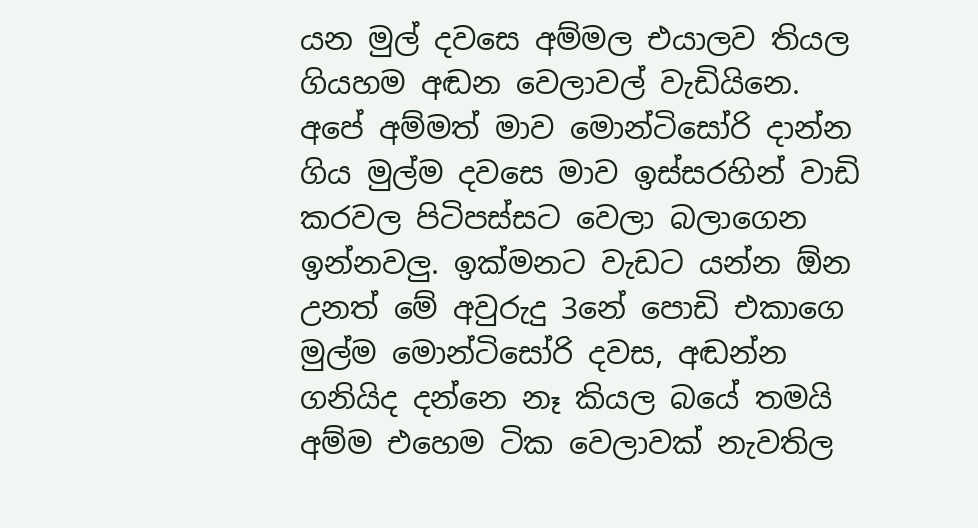යන මුල් දවසෙ අම්මල එයාලව තියල ගියහම අඬන වෙලාවල් වැඩියිනෙ. අපේ අම්මත් මාව මොන්ටිසෝරි දාන්න ගිය මුල්ම දවසෙ මාව ඉස්සරහින් වාඩි කරවල පිටිපස්සට වෙලා බලාගෙන ඉන්නවලු. ඉක්මනට වැඩට යන්න ඕන උනත් මේ අවුරුදු 3නේ පොඩි එකාගෙ මුල්ම මොන්ටිසෝරි දවස, අඬන්න ගනියිද දන්නෙ නෑ කියල බයේ තමයි අම්ම එහෙම ටික වෙලාවක් නැවතිල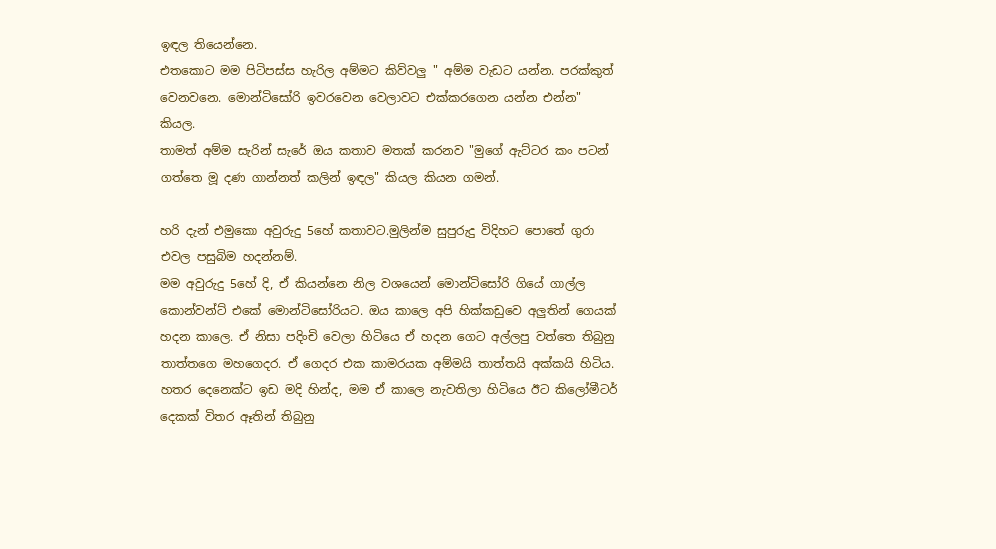ඉඳල තියෙන්නෙ.
එතකොට මම පිටිපස්ස හැරිල අම්මට කිව්වලු " අම්ම වැඩට යන්න. පරක්කුත් වෙනවනෙ. මොන්ටිසෝරි ඉවරවෙන වෙලාවට එක්කරගෙන යන්න එන්න" කියල.
තාමත් අම්ම සැරින් සැරේ ඔය කතාව මතක් කරනව "මුගේ ඇට්ටර කං පටන් ගත්තෙ මූ දණ ගාන්නත් කලින් ඉඳල" කියල කියන ගමන්.

හරි දැන් එමුකො අවුරුදු 5හේ කතාවට.මුලින්ම සුපුරුදු විදිහට පොතේ ගුරා එවල පසුබිම හදන්නම්.
මම අවුරුදු 5හේ දි, ඒ කියන්නෙ නිල වශයෙන් මොන්ටිසෝරි ගියේ ගාල්ල කොන්වන්ට් එකේ මොන්ටිසෝරියට. ඔය කාලෙ අපි හික්කඩුවෙ අලුතින් ගෙයක් හදන කාලෙ. ඒ නිසා පදිංචි වෙලා හිටියෙ ඒ හදන ගෙට අල්ලපු වත්තෙ තිබුනු තාත්තගෙ මහගෙදර. ඒ ගෙදර එක කාමරයක අම්මයි තාත්තයි අක්කයි හිටිය. හතර දෙනෙක්ට ඉඩ මදි හින්ද, මම ඒ කාලෙ නැවතිලා හිටියෙ ඊට කිලෝමීටර් දෙකක් විතර ඈතින් තිබුනු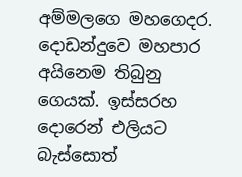අම්මලගෙ මහගෙදර. දොඩන්දුවෙ මහපාර අයිනෙම තිබුනු ගෙයක්. ඉස්සරහ දොරෙන් එලියට බැස්සොත්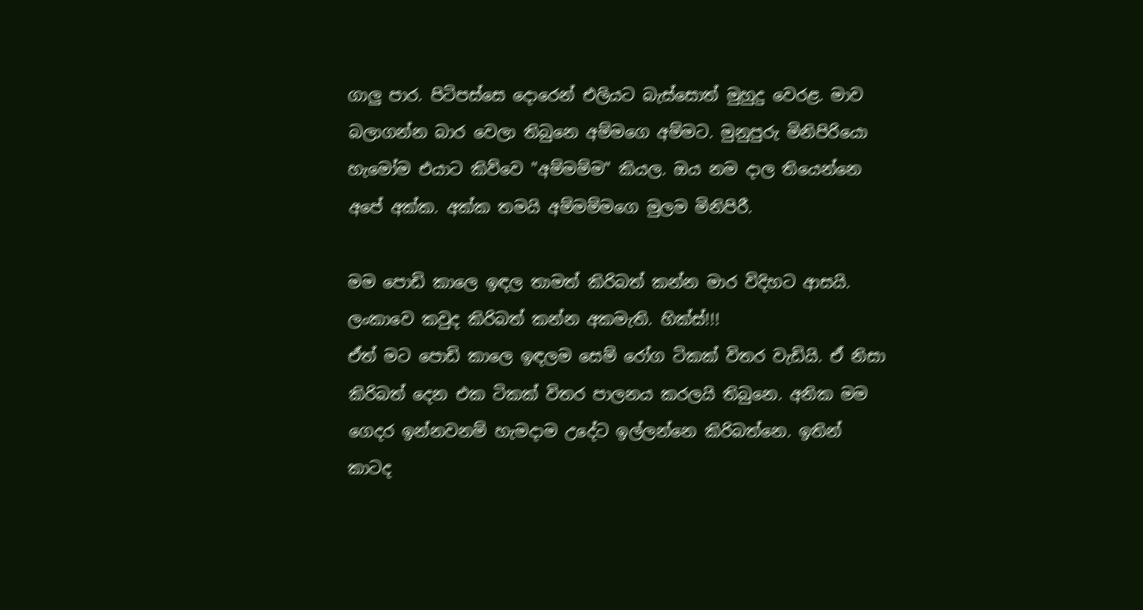ගාලු පාර. පිටිපස්සෙ දොරෙන් එලියට බැස්සොත් මුහුදු වෙරළ. මාව බලාගන්න බාර වෙලා තිබුනෙ අම්මගෙ අම්මට. මුනුපුරු මිනිපිරියො හැමෝම එයාට කිව්වෙ "අම්මම්ම" කියල. ඔය නම දාල තියෙන්නෙ අපේ අක්ක. අක්ක තමයි අම්මම්මගෙ මුලම මිනිපිරී.

මම පොඩි කාලෙ ඉඳල තාමත් කිරිබත් කන්න මාර විදිහට ආසයි. ලංකාවෙ කවුද කිරිබත් කන්න අකමැති. හික්ස්!!!
ඒත් මට පොඩි කාලෙ ඉඳලම සෙම් රෝග ටිකක් විතර වැඩියි. ඒ නිසා කිරිබත් දෙන එක ටිකක් විතර පාලනය කරලයි තිබුනෙ. අනික මම ගෙදර ඉන්නවනම් හැමදාම උදේට ඉල්ලන්නෙ කිරිබත්නෙ. ඉතින් කාටද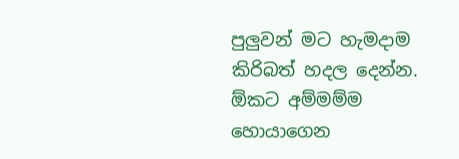පුලුවන් මට හැමදාම කිරිබත් හදල දෙන්න.
ඕකට අම්මම්ම හොයාගෙන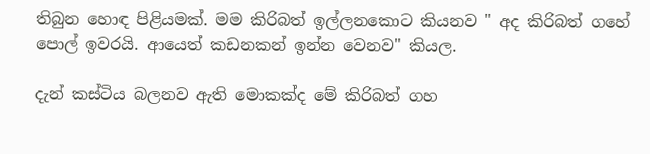තිබුන හොඳ පිළියමක්. මම කිරිබත් ඉල්ලනකොට කියනව " අද කිරිබත් ගහේ පොල් ඉවරයි. ආයෙත් කඩනකන් ඉන්න වෙනව" කියල.

දැන් කස්ටිය බලනව ඇති මොකක්ද මේ කිරිබත් ගහ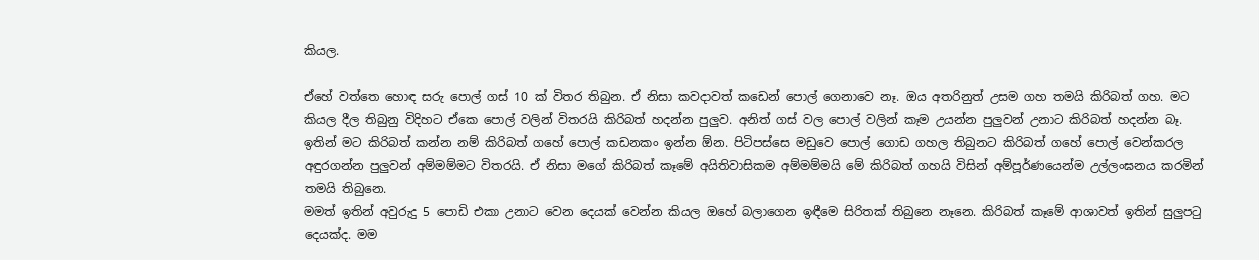කියල.

ඒහේ වත්තෙ හොඳ සරු පොල් ගස් 10 ක් විතර තිබුන. ඒ නිසා කවදාවත් කඩෙන් පොල් ගෙනාවෙ නෑ. ඔය අතරිනුත් උසම ගහ තමයි කිරිබත් ගහ. මට කියල දීල තිබුනු විදිහට ඒකෙ පොල් වලින් විතරයි කිරිබත් හදන්න පුලුව. අනිත් ගස් වල පොල් වලින් කෑම උයන්න පුලුවන් උනාට කිරිබත් හදන්න බෑ. ඉතින් මට කිරිබත් කන්න නම් කිරිබත් ගහේ පොල් කඩනකං ඉන්න ඕන. පිටිපස්සෙ මඩුවෙ පොල් ගොඩ ගහල තිබුනට කිරිබත් ගහේ පොල් වෙන්කරල අඳුරගන්න පුලුවන් අම්මම්මට විතරයි. ඒ නිසා මගේ කිරිබත් කෑමේ අයිතිවාසිකම අම්මම්මයි මේ කිරිබත් ගහයි විසින් අම්පූර්ණයෙන්ම උල්ලංඝනය කරමින් තමයි තිබුනෙ.
මමත් ඉතින් අවුරුදු 5 පොඩි එකා උනාට වෙන දෙයක් වෙන්න කියල ඔහේ බලාගෙන ඉඳීමෙ සිරිතක් තිබුනෙ නෑනෙ. කිරිබත් කෑමේ ආශාවත් ඉතින් සුලුපටු දෙයක්ද. මම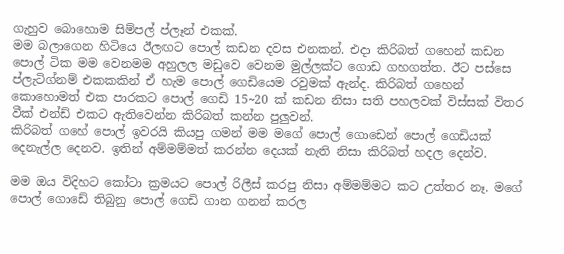ගැහුව බොහොම සිම්පල් ප්ලෑන් එකක්.
මම බලාගෙන හිටියෙ ඊලඟට පොල් කඩන දවස එනකන්. එදා කිරිබත් ගහෙන් කඩන පොල් ටික මම වෙනමම අහුලල මඩුවෙ වෙනම මුල්ලක්ට ගොඩ ගහගත්ත. ඊට පස්සෙ ප්ලැටිග්නම් එකකකින් ඒ හැම පොල් ගෙඩියෙම රවුමක් ඇන්ද. කිරිබත් ගහෙන් කොහොමත් එක පාරකට පොල් ගෙඩි 15~20 ක් කඩන නිසා සති පහලවක් විස්සක් විතර වීක් එන්ඩ් එකට ඇතිවෙන්න කිරිබත් කන්න පුලුවන්.
කිරිබත් ගහේ පොල් ඉවරයි කියපු ගමන් මම මගේ පොල් ගොඩෙන් පොල් ගෙඩියක් දෙනැල්ල දෙනව. ඉතින් අම්මම්මත් කරන්න දෙයක් නැති නිසා කිරිබත් හදල දෙන්ව.

මම ඔය විදිහට කෝටා ක්‍රමයට පොල් රිලීස් කරපු නිසා අම්මම්මට කට උත්තර නෑ. මගේ පොල් ගොඩේ තිබුනු පොල් ගෙඩි ගාන ගනන් කරල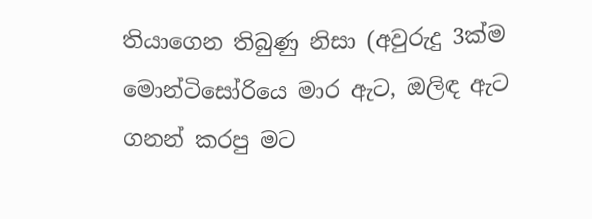තියාගෙන තිබුණු නිසා (අවුරුදු 3ක්ම මොන්ටිසෝරියෙ මාර ඇට, ඔලිඳ ඇට ගනන් කරපු මට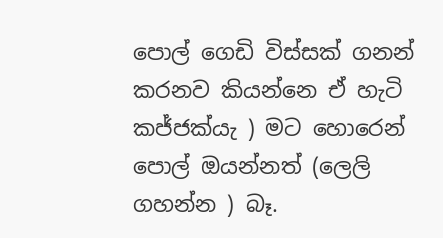පොල් ගෙඩි විස්සක් ගනන් කරනව කියන්නෙ ඒ හැටි කජ්ජක්යැ ) මට හොරෙන් පොල් ඔයන්නත් (ලෙලි ගහන්න ) බෑ.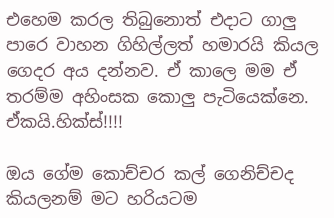එහෙම කරල තිබුනොත් එදාට ගාලු පාරෙ වාහන ගිහිල්ලත් හමාරයි කියල ගෙදර අය දන්නව. ඒ කාලෙ මම ඒ තරම්ම අහිංසක කොලු පැටියෙක්නෙ. ඒකයි.හික්ස්!!!!

ඔය ගේම කොච්චර කල් ගෙනිච්චද කියලනම් මට හරියටම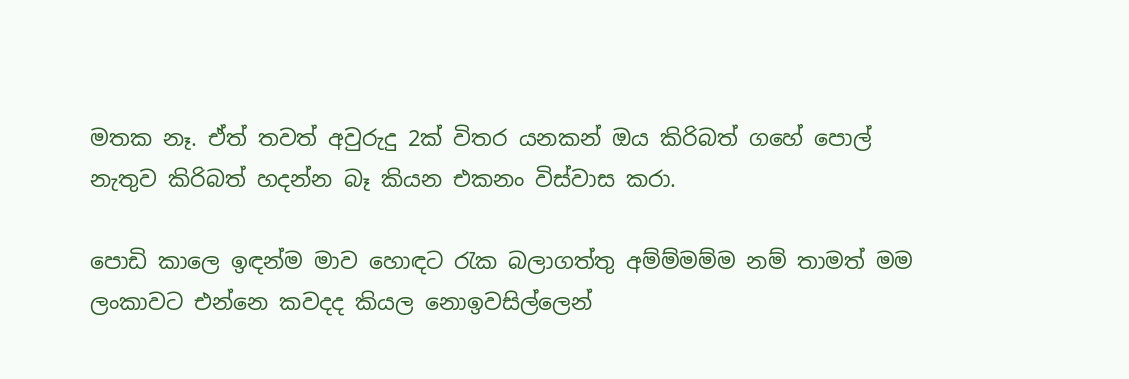මතක නෑ. ඒත් තවත් අවුරුදු 2ක් විතර යනකන් ඔය කිරිබත් ගහේ පොල් නැතුව කිරිබත් හදන්න බෑ කියන එකනං විස්වාස කරා.

පොඩි කාලෙ ඉඳන්ම මාව හොඳට රැක බලාගත්තු අම්ම්මම්ම නම් තාමත් මම ලංකාවට එන්නෙ කවදද කියල නොඉවසිල්ලෙන්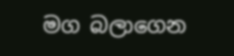මග බලාගෙන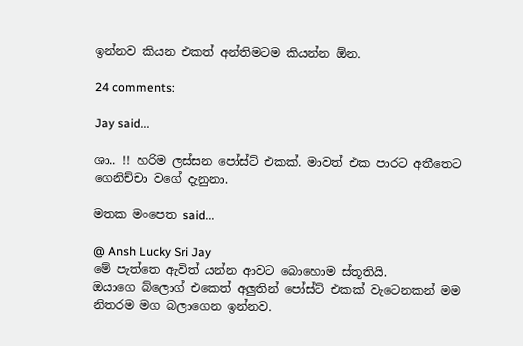ඉන්නව කියන එකත් අන්තිමටම කියන්න ඕන.

24 comments:

Jay said...

ශා.. !! හරිම ලස්සන පෝස්ට් එකක්. මාවත් එක පාරට අතීතෙට ගෙනිච්චා වගේ දැනුනා.

මතක මංපෙත said...

@ Ansh Lucky Sri Jay
මේ පැත්තෙ ඇවිත් යන්න ආවට බොහොම ස්තූතියි.
ඔයාගෙ බ්ලොග් එකෙත් අලුතින් පෝස්ට් එකක් වැටෙනකන් මම නිතරම මග බලාගෙන ඉන්නව.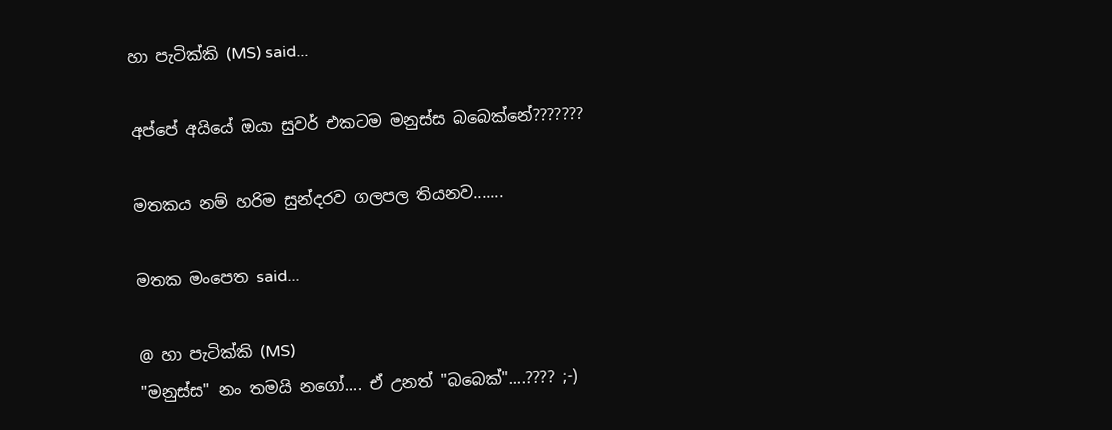හා පැටික්කි (MS) said...

අප්පේ අයියේ ඔයා සුවර් එකටම මනුස්ස බබෙක්නේ???????

මතකය නම් හරිම සුන්දරව ගලපල තියනව.......

මතක මංපෙත said...

@ හා පැටික්කි (MS)
"මනුස්ස" නං තමයි නගෝ.... ඒ උනත් "බබෙක්"....???? ;-)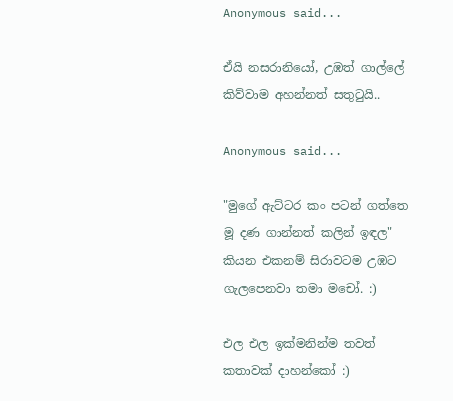Anonymous said...

ඒයි නසරානියෝ, උඹත් ගාල්ලේ කිව්වාම අහන්නත් සතුටුයි..

Anonymous said...

"මුගේ ඇට්ටර කං පටන් ගත්තෙ මූ දණ ගාන්නත් කලින් ඉඳල" කියන එකනම් සිරාවටම උඹට ගැලපෙනවා තමා මචෝ. :)

එල එල ඉක්මනින්ම තවත් කතාවක් දාහන්කෝ :)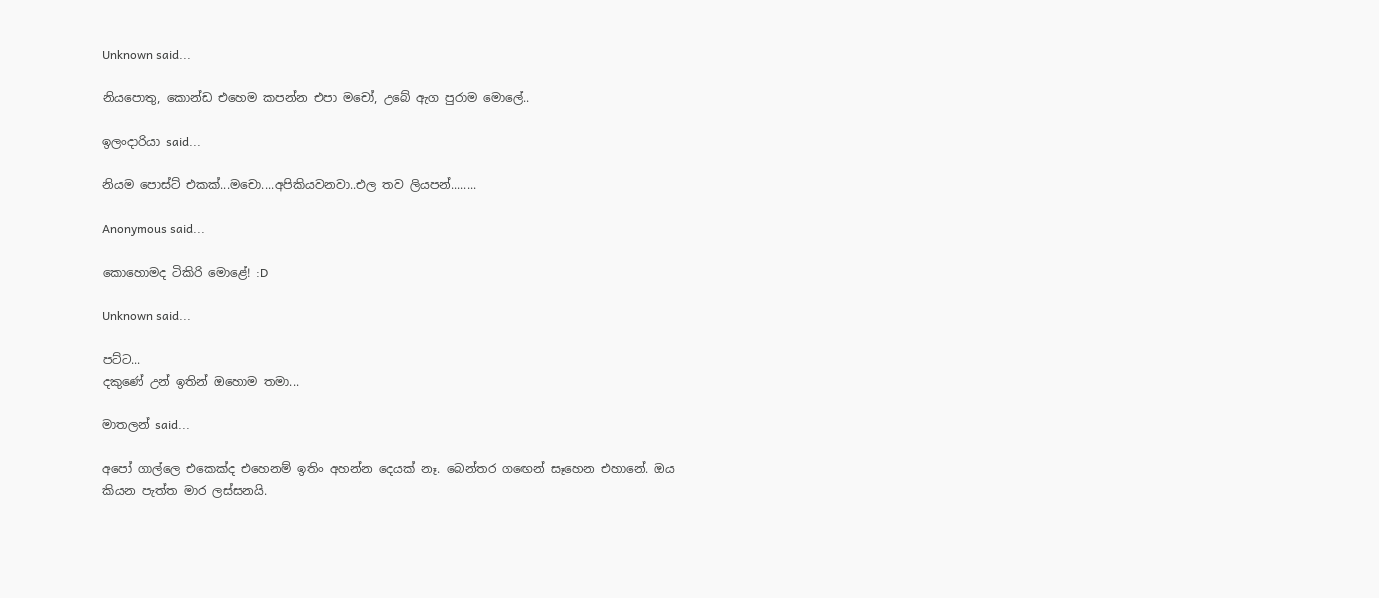Unknown said...

නියපොතු, කොන්ඩ එහෙම කපන්න එපා මචෝ, උබේ ඇග පුරාම මොලේ..

ඉලංදාරියා said...

නියම පොස්ට් එකක්...මචො....අපිකියවනවා..එල තව ලියපන්........

Anonymous said...

කොහොමද ටිකිරි මොළේ! :D

Unknown said...

පට්ට...
දකුණේ උන් ඉතින් ඔහොම තමා...

මාතලන් said...

අපෝ ගාල්ලෙ එකෙක්ද එහෙනම් ඉතිං අහන්න දෙයක් නෑ. බෙන්තර ගඟෙන් සෑහෙන එහානේ. ඔය කියන පැත්ත මාර ලස්සනයි.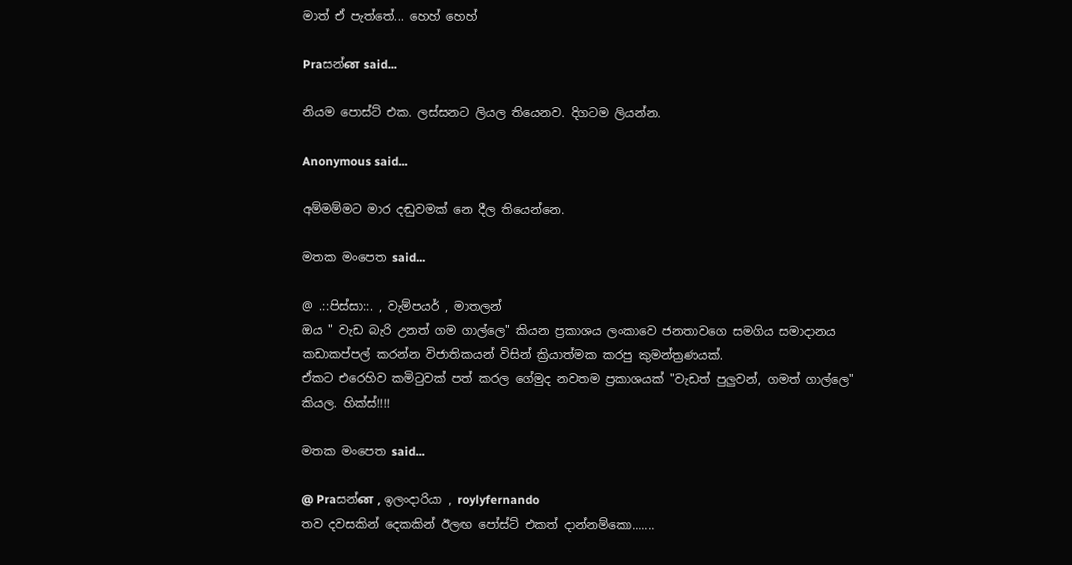මාත් ඒ පැත්තේ... හෙහ් හෙහ්

Praසන්ன said...

නියම පොස්ට් එක. ලස්සනට ලියල තියෙනව. දිගටම ලියන්න.

Anonymous said...

අම්මම්මට මාර දඬුවමක් නෙ දීල තියෙන්නෙ.

මතක මංපෙත said...

@ .::පිස්සා::. , වැම්පයර් , මාතලන්
ඔය " වැඩ බැරි උනත් ගම ගාල්ලෙ" කියන ප්‍රකාශය ලංකාවෙ ජනතාවගෙ සමගිය සමාදානය කඩාකප්පල් කරන්න විජාතිකයන් විසින් ක්‍රියාත්මක කරපු කුමන්ත්‍රණයක්.
ඒකට එරෙහිව කමිටුවක් පත් කරල ගේමුද නවතම ප්‍රකාශයක් "වැඩත් පුලුවන්, ගමත් ගාල්ලෙ" කියල. හික්ස්!!!!

මතක මංපෙත said...

@ Praසන්ன , ඉලංදාරියා , roylyfernando
තව දවසකින් දෙකකින් ඊලඟ පෝස්ට් එකත් දාන්නම්කො.......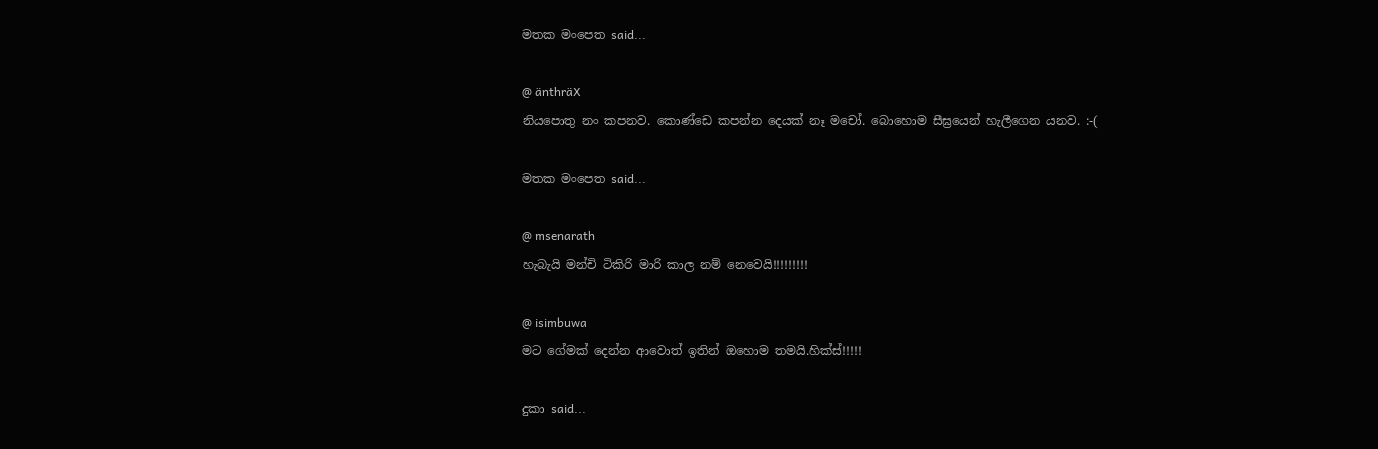මතක මංපෙත said...

@ änthräX
නියපොතු නං කපනව. කොණ්ඩෙ කපන්න දෙයක් නෑ මචෝ. බොහොම සීඝ්‍රයෙන් හැලීගෙන යනව. :-(

මතක මංපෙත said...

@ msenarath
හැබැයි මන්චි ටිකිරි මාරි කාල නම් නෙවෙයි!!!!!!!!!

@ isimbuwa
මට ගේමක් දෙන්න ආවොත් ඉතින් ඔහොම තමයි.හික්ස්!!!!!

දුකා said...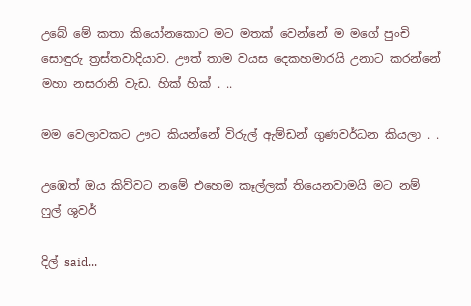උබේ මේ කතා කියෝනකොට මට මතක් වෙන්නේ ම මගේ පුංචි සොඳුරු ත්‍රස්තවාදියාව. ඌත් තාම වයස දෙකහමාරයි උනාට කරන්නේ මහා නසරානි වැඩ. හික් හික් . ..

මම වෙලාවකට ඌට කියන්නේ විරුල් ඇම්ඩන් ගුණවර්ධන කියලා . .

උඹෙත් ඔය කිව්වට නමේ එහෙම කෑල්ලක් තියෙනවාමයි මට නම් ෆුල් ශුවර්

දිල් said...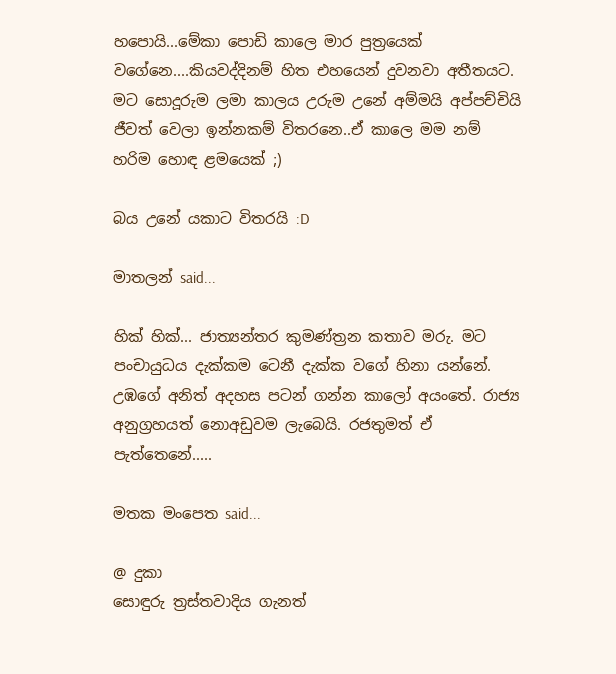හපොයි...මේකා පොඩි කාලෙ මාර පුත්‍රයෙක් වගේනෙ....කියවද්දිනම් හිත එහයෙන් දුවනවා අතීතයට. මට සොදූරුම ලමා කාලය උරුම උනේ අම්මයි අප්පච්චියි ජීවත් වෙලා ඉන්නකම් විතරනෙ..ඒ කාලෙ මම නම් හරිම හොඳ ළමයෙක් ;)

බය උනේ යකාට විතරයි :D

මාතලන් said...

හික් හික්... ජාත්‍යන්තර කුමණ්ත්‍රන කතාව මරු. මට පංචායුධය දැක්කම ටෙනී දැක්ක වගේ හිනා යන්නේ. උඹගේ අනිත් අදහස පටන් ගන්න කාලෝ අයංතේ. රාජ්‍ය අනුග්‍රහයත් නොඅඩුවම ලැබෙයි. රජතුමත් ඒ පැත්තෙනේ.....

මතක මංපෙත said...

@ දුකා
සොඳුරු ත්‍රස්තවාදිය ගැනත්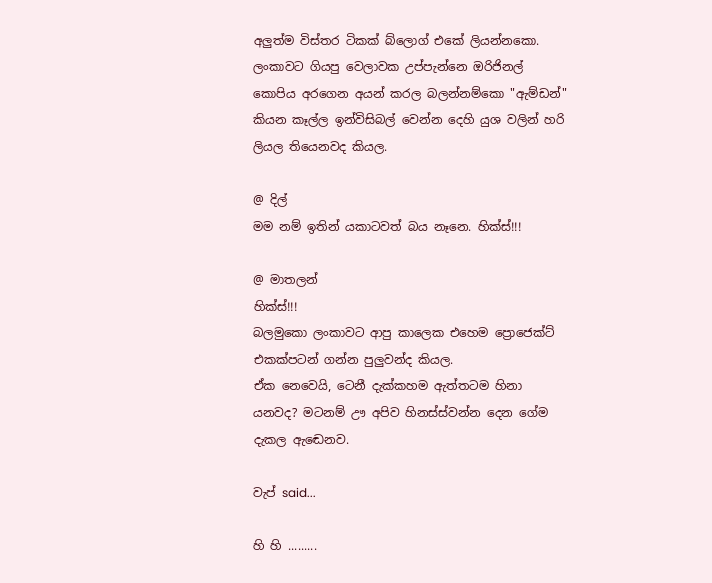අලුත්ම විස්තර ටිකක් බ්ලොග් එකේ ලියන්නකො.
ලංකාවට ගියපු වෙලාවක උප්පැන්නෙ ඔරිජිනල් කොපිය අරගෙන අයන් කරල බලන්නම්කො "ඇම්ඩන්" කියන කෑල්ල ඉන්විසිබල් වෙන්න දෙහි යුශ වලින් හරි ලියල තියෙනවද කියල.

@ දිල්
මම නම් ඉතින් යකාටවත් බය නෑනෙ. හික්ස්!!!

@ මාතලන්
හික්ස්!!!
බලමුකො ලංකාවට ආපු කාලෙක එහෙම ප්‍රොජෙක්ට් එකක්පටන් ගන්න පුලුවන්ද කියල.
ඒක නෙවෙයි, ටෙනී දැක්කහම ඇත්තටම හිනා යනවද? මටනම් ඌ අපිව හිනස්ස්වන්න දෙන ගේම දැකල ඇඬෙනව.

වැප් said...

හි හි .........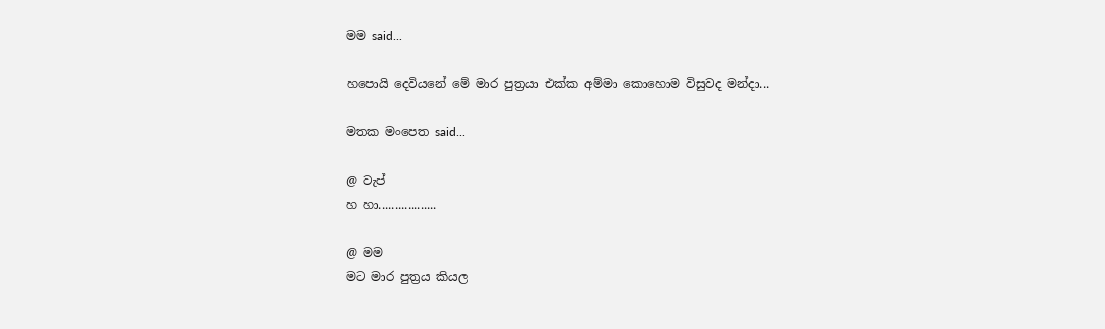මම said...

හපොයි දෙවියනේ මේ මාර පුත්‍රයා එක්ක අම්මා කොහොම විසුවද මන්දා...

මතක මංපෙත said...

@ වැප්
හ හා..................

@ මම
මට මාර පුත්‍රය කියල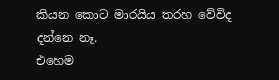කියන කොට මාරයිය තරහ වේවිද දන්නෙ නෑ.
එහෙම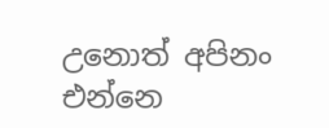උනොත් අපිනං එන්නෙ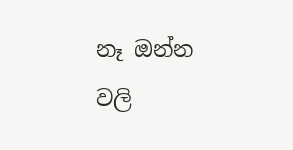නෑ ඔන්න වලි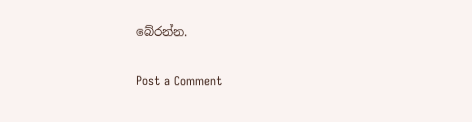බේරන්න.

Post a Comment